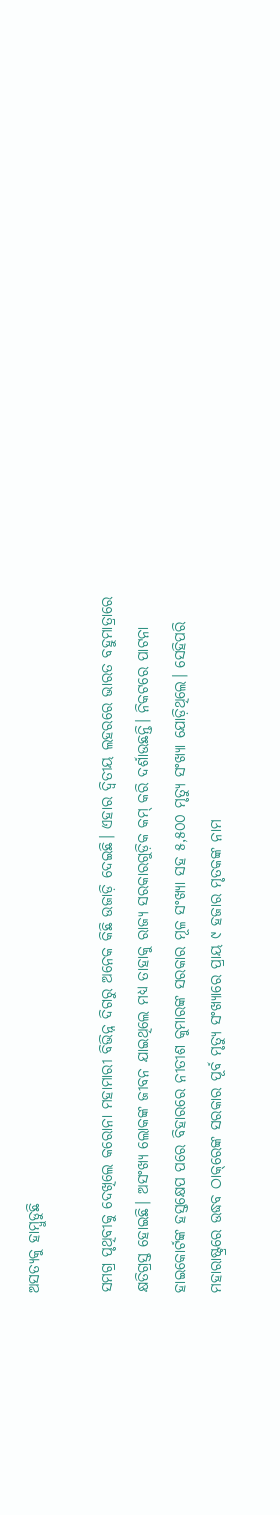ଅସତ୍ୟକୁ ହାମ୍ବୁଡୁଛି

ସମଗ୍ର ପୃଥିବୀକୁ ଦେଖିଲେ କରୋନା ମହାମାରୀ ବିଭିନ୍ନ ଦିଗରୁ ଅନେକ କିଛି ଉଜାଡ଼ି ଦେଇଛି। ଏହାର ଦ୍ୱିତୀୟ ଲହରରେ ଭାରତ ବହୁମାତ୍ରାରେ କ୍ଷତିଗ୍ରସ୍ତ ହୋଇଛି। ଅସଂଖ୍ୟ ଲୋକଙ୍କ ଜୀବନ ଯାଇଥିଲେ ମଧ୍ୟ ତାହାକୁ ରାଜ୍ୟ ସରକାରଗୁଡ଼ିକ କମ୍‌ କରି ଦର୍ଶାଉଛନ୍ତି। ନିକଟରେ ପାଟନା ହାଇକୋର୍ଟଙ୍କ ହସ୍ତକ୍ଷେପ ପରେ ବିହାରରେ ନୀତୀଶ କୁମାରଙ୍କ ସରକାର ମୂଳ ସଂଖ୍ୟା ସହ ୫,୫୦୦ ମୃତ୍ୟୁ ସଂଖ୍ୟା ଯୋଡ଼ିଥିଲେ। ସେହିପରି ମହାରାଷ୍ଟ୍ରରେ ଉଦ୍ଧବ ଠାକ୍‌ରେଙ୍କ ସରକାର ପୂର୍ବ ମୃତ୍ୟୁ ସଂଖ୍ୟାରେ ପ୍ରାୟ ୯ ହଜାର ମୃତକଙ୍କ ନାମ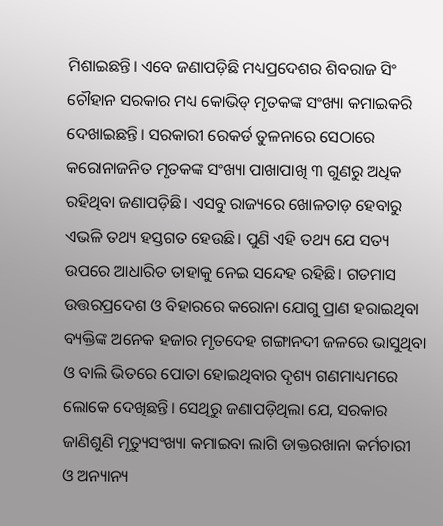ମିଶାଇଛନ୍ତି। ଏବେ ଜଣାପଡ଼ିଛି ମଧ୍ୟପ୍ରଦେଶର ଶିବରାଜ ସିଂ ଚୌହାନ ସରକାର ମଧ୍ୟ କୋଭିଡ୍‌ ମୃତକଙ୍କ ସଂଖ୍ୟା କମାଇକରି ଦେଖାଇଛନ୍ତି। ସରକାରୀ ରେକର୍ଡ ତୁଳନାରେ ସେଠାରେ କରୋନାଜନିତ ମୃତକଙ୍କ ସଂଖ୍ୟା ପାଖାପାଖି ୩ ଗୁଣରୁ ଅଧିକ ରହିଥିବା ଜଣାପଡ଼ିଛି। ଏସବୁ ରାଜ୍ୟରେ ଖୋଳତାଡ଼ ହେବାରୁ ଏଭଳି ତଥ୍ୟ ହସ୍ତଗତ ହେଉଛି। ପୁଣି ଏହି ତଥ୍ୟ ଯେ ସତ୍ୟ ଉପରେ ଆଧାରିତ ତାହାକୁ ନେଇ ସନ୍ଦେହ ରହିଛି। ଗତମାସ ଉତ୍ତରପ୍ରଦେଶ ଓ ବିହାରରେ କରୋନା ଯୋଗୁ ପ୍ରାଣ ହରାଇଥିବା ବ୍ୟକ୍ତିଙ୍କ ଅନେକ ହଜାର ମୃତଦେହ ଗଙ୍ଗାନଦୀ ଜଳରେ ଭାସୁଥିବା ଓ ବାଲି ଭିତରେ ପୋତା ହୋଇଥିବାର ଦୃଶ୍ୟ ଗଣମାଧ୍ୟମରେ ଲୋକେ ଦେଖିଛନ୍ତି। ସେଥିରୁ ଜଣାପଡ଼ିଥିଲା ଯେ, ସରକାର ଜାଣିଶୁଣି ମୃତ୍ୟୁସଂଖ୍ୟା କମାଇବା ଲାଗି ଡାକ୍ତରଖାନା କର୍ମଚାରୀ ଓ ଅନ୍ୟାନ୍ୟ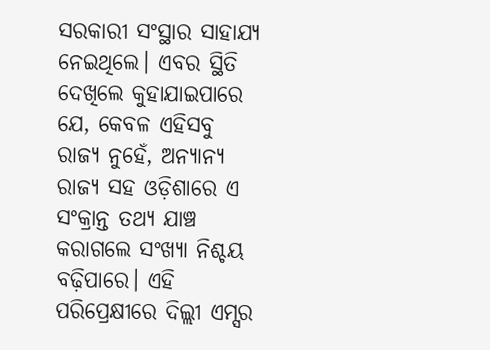ସରକାରୀ ସଂସ୍ଥାର ସାହାଯ୍ୟ ନେଇଥିଲେ। ଏବର ସ୍ଥିତି ଦେଖିଲେ କୁହାଯାଇପାରେ ଯେ, କେବଳ ଏହିସବୁ ରାଜ୍ୟ ନୁହେଁ, ଅନ୍ୟାନ୍ୟ ରାଜ୍ୟ ସହ ଓଡ଼ିଶାରେ ଏ ସଂକ୍ରାନ୍ତ ତଥ୍ୟ ଯାଞ୍ଚ କରାଗଲେ ସଂଖ୍ୟା ନିଶ୍ଚୟ ବଢ଼ିପାରେ। ଏହି ପରିପ୍ରେକ୍ଷୀରେ ଦିଲ୍ଲୀ ଏମ୍ସର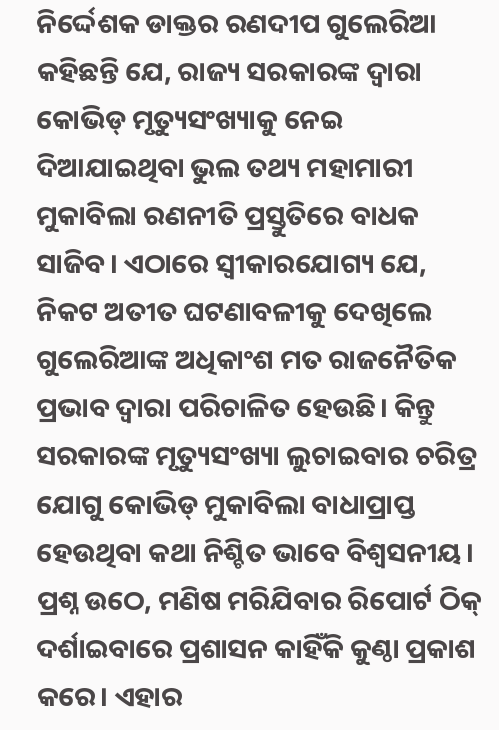ନିର୍ଦ୍ଦେଶକ ଡାକ୍ତର ରଣଦୀପ ଗୁଲେରିଆ କହିଛନ୍ତି ଯେ, ରାଜ୍ୟ ସରକାରଙ୍କ ଦ୍ୱାରା କୋଭିଡ୍‌ ମୃତ୍ୟୁସଂଖ୍ୟାକୁ ନେଇ ଦିଆଯାଇଥିବା ଭୁଲ ତଥ୍ୟ ମହାମାରୀ ମୁକାବିଲା ରଣନୀତି ପ୍ରସ୍ତୁତିରେ ବାଧକ ସାଜିବ। ଏଠାରେ ସ୍ବୀକାରଯୋଗ୍ୟ ଯେ, ନିକଟ ଅତୀତ ଘଟଣାବଳୀକୁ ଦେଖିଲେ ଗୁଲେରିଆଙ୍କ ଅଧିକାଂଶ ମତ ରାଜନୈତିକ ପ୍ରଭାବ ଦ୍ୱାରା ପରିଚାଳିତ ହେଉଛି। କିନ୍ତୁ ସରକାରଙ୍କ ମୃତ୍ୟୁସଂଖ୍ୟା ଲୁଚାଇବାର ଚରିତ୍ର ଯୋଗୁ କୋଭିଡ୍‌ ମୁକାବିଲା ବାଧାପ୍ରାପ୍ତ ହେଉଥିବା କଥା ନିଶ୍ଚିତ ଭାବେ ବିଶ୍ୱସନୀୟ।
ପ୍ରଶ୍ନ ଉଠେ, ମଣିଷ ମରିଯିବାର ରିପୋର୍ଟ ଠିକ୍‌ ଦର୍ଶାଇବାରେ ପ୍ରଶାସନ କାହିଁକି କୁଣ୍ଠା ପ୍ରକାଶ କରେ। ଏହାର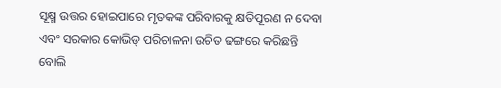ସୂକ୍ଷ୍ମ ଉତ୍ତର ହୋଇପାରେ ମୃତକଙ୍କ ପରିବାରକୁ କ୍ଷତିପୂରଣ ନ ଦେବା ଏବଂ ସରକାର କୋଭିଡ୍‌ ପରିଚାଳନା ଉଚିତ ଢଙ୍ଗରେ କରିଛନ୍ତି ବୋଲି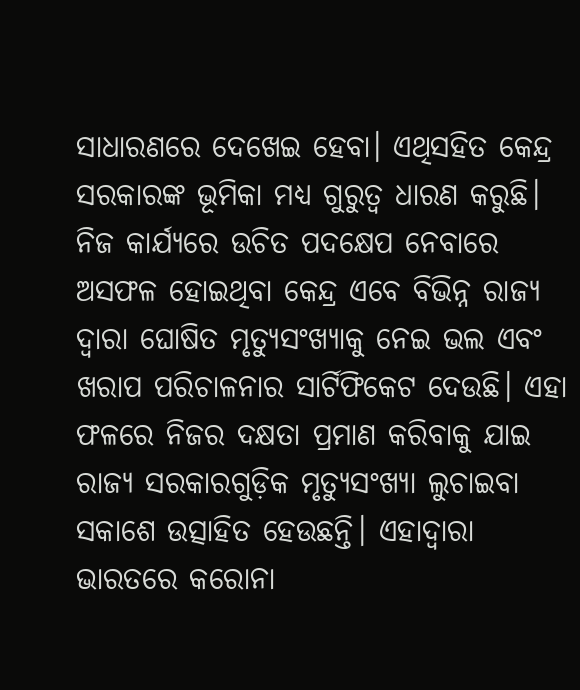ସାଧାରଣରେ ଦେଖେଇ ହେବା। ଏଥିସହିତ କେନ୍ଦ୍ର ସରକାରଙ୍କ ଭୂମିକା ମଧ୍ୟ ଗୁରୁତ୍ୱ ଧାରଣ କରୁଛି। ନିଜ କାର୍ଯ୍ୟରେ ଉଚିତ ପଦକ୍ଷେପ ନେବାରେ ଅସଫଳ ହୋଇଥିବା କେନ୍ଦ୍ର ଏବେ ବିଭିନ୍ନ ରାଜ୍ୟ ଦ୍ୱାରା ଘୋଷିତ ମୃତ୍ୟୁସଂଖ୍ୟାକୁ ନେଇ ଭଲ ଏବଂ ଖରାପ ପରିଚାଳନାର ସାର୍ଟିଫିକେଟ ଦେଉଛି। ଏହା ଫଳରେ ନିଜର ଦକ୍ଷତା ପ୍ରମାଣ କରିବାକୁ ଯାଇ ରାଜ୍ୟ ସରକାରଗୁଡ଼ିକ ମୃତ୍ୟୁସଂଖ୍ୟା ଲୁଚାଇବା ସକାଶେ ଉତ୍ସାହିତ ହେଉଛନ୍ତି। ଏହାଦ୍ୱାରା ଭାରତରେ କରୋନା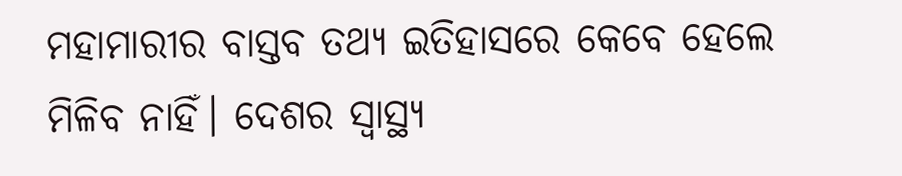ମହାମାରୀର ବାସ୍ତବ ତଥ୍ୟ ଇତିହାସରେ କେବେ ହେଲେ ମିଳିବ ନାହିଁ। ଦେଶର ସ୍ବାସ୍ଥ୍ୟ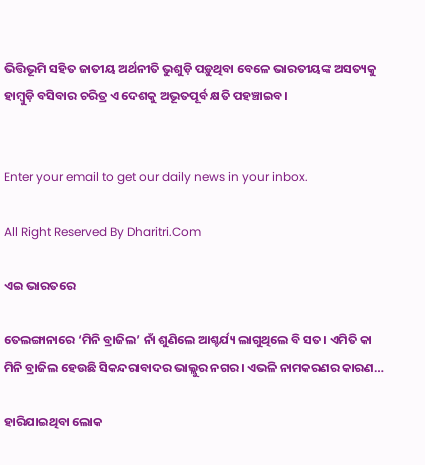ଭିତ୍ତିଭୂମି ସହିତ ଜାତୀୟ ଅର୍ଥନୀତି ଭୁଶୁଡ଼ି ପଡ଼ୁଥିବା ବେଳେ ଭାରତୀୟଙ୍କ ଅସତ୍ୟକୁ ହାମ୍ବୁଡ଼ି ବସିବାର ଚରିତ୍ର ଏ ଦେଶକୁ ଅଭୂତପୂର୍ବ କ୍ଷତି ପହଞ୍ଚାଇବ।


Enter your email to get our daily news in your inbox.

All Right Reserved By Dharitri.Com

ଏଇ ଭାରତରେ

ତେଲଙ୍ଗାନାରେ ‘ମିନି ବ୍ରାଜିଲ’ ନାଁ ଶୁଣିଲେ ଆଶ୍ଚର୍ଯ୍ୟ ଲାଗୁଥିଲେ ବି ସତ। ଏମିତି କା ମିନି ବ୍ରାଜିଲ ହେଉଛି ସିକନ୍ଦରାବାଦର ଭାଲ୍ଲୁର ନଗର। ଏଭଳି ନାମକରଣର କାରଣ…

ହାରିଯାଇଥିବା ଲୋକ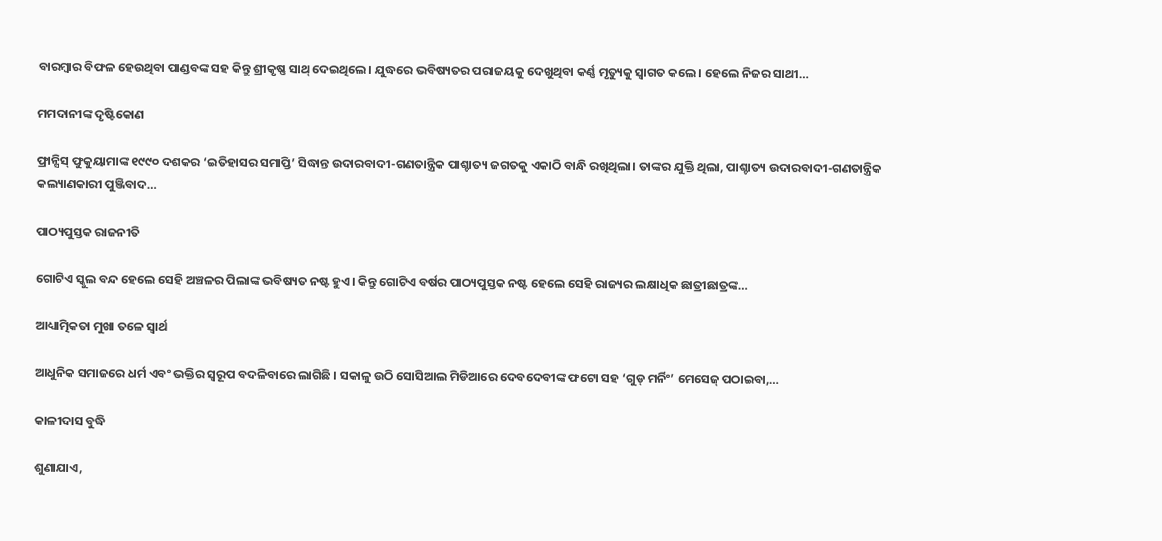ବାରମ୍ବାର ବିଫଳ ହେଉଥିବା ପାଣ୍ଡବଙ୍କ ସହ କିନ୍ତୁ ଶ୍ରୀକୃଷ୍ଣ ସାଥ୍‌ ଦେଇଥିଲେ। ଯୁଦ୍ଧରେ ଭବିଷ୍ୟତର ପରାଜୟକୁ ଦେଖୁଥିବା କର୍ଣ୍ଣ ମୃତ୍ୟୁକୁ ସ୍ବାଗତ କଲେ। ହେଲେ ନିଜର ସାଥୀ…

ମମଦାନୀଙ୍କ ଦୃଷ୍ଟିକୋଣ

ଫ୍ରାନ୍ସିସ୍‌ ଫୁକୁୟାମାଙ୍କ ୧୯୯୦ ଦଶକର ‘ଇତିହାସର ସମାପ୍ତି’ ସିଦ୍ଧାନ୍ତ ଉଦାରବାଦୀ-ଗଣତାନ୍ତ୍ରିକ ପାଶ୍ଚାତ୍ୟ ଜଗତକୁ ଏକାଠି ବାନ୍ଧି ରଖିଥିଲା। ତାଙ୍କର ଯୁକ୍ତି ଥିଲା, ପାଶ୍ଚାତ୍ୟ ଉଦାରବାଦୀ-ଗଣତାନ୍ତ୍ରିକ କଲ୍ୟାଣକାରୀ ପୁଞ୍ଜିବାଦ…

ପାଠ୍ୟପୁସ୍ତକ ରାଜନୀତି

ଗୋଟିଏ ସ୍କୁଲ ବନ୍ଦ ହେଲେ ସେହି ଅଞ୍ଚଳର ପିଲାଙ୍କ ଭବିଷ୍ୟତ ନଷ୍ଟ ହୁଏ। କିନ୍ତୁ ଗୋଟିଏ ବର୍ଷର ପାଠ୍ୟପୁସ୍ତକ ନଷ୍ଟ ହେଲେ ସେହି ରାଜ୍ୟର ଲକ୍ଷାଧିକ ଛାତ୍ରୀଛାତ୍ରଙ୍କ…

ଆଧ୍ୟାତ୍ମିକତା ମୁଖା ତଳେ ସ୍ବାର୍ଥ

ଆଧୁନିକ ସମାଜରେ ଧର୍ମ ଏବଂ ଭକ୍ତିର ସ୍ବରୂପ ବଦଳିବାରେ ଲାଗିଛି । ସକାଳୁ ଉଠି ସୋସିଆଲ ମିଡିଆରେ ଦେବଦେବୀଙ୍କ ଫଟୋ ସହ ‘ଗୁଡ୍‌ ମର୍ନିଂ’ ମେସେଜ୍‌ ପଠାଇବା,…

କାଳୀଦାସ ବୁଦ୍ଧି

ଶୁଣାଯାଏ,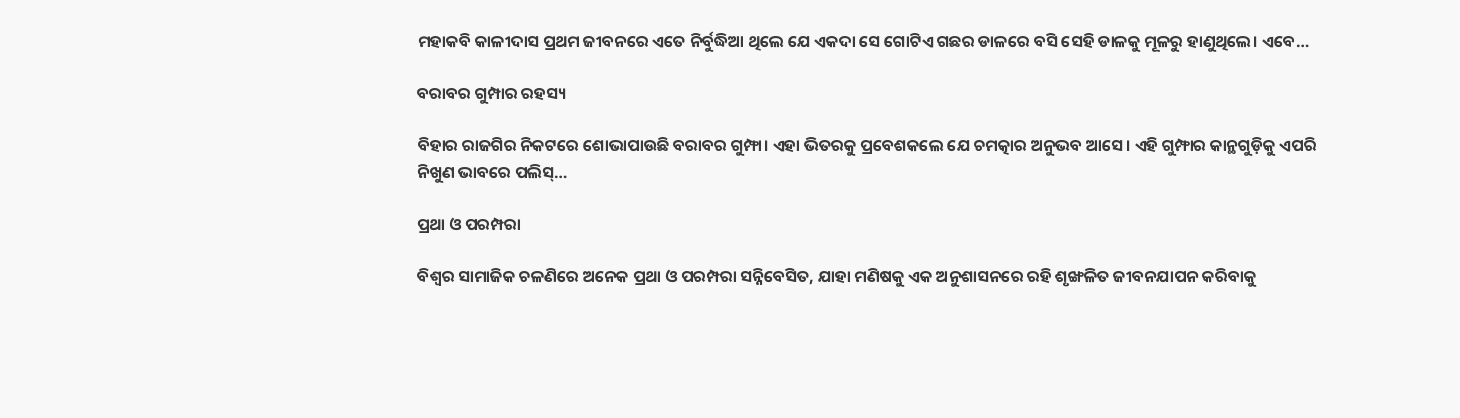ମହାକବି କାଳୀଦାସ ପ୍ରଥମ ଜୀବନରେ ଏତେ ନିର୍ବୁଦ୍ଧିଆ ଥିଲେ ଯେ ଏକଦା ସେ ଗୋଟିଏ ଗଛର ଡାଳରେ ବସି ସେହି ଡାଳକୁ ମୂଳରୁ ହାଣୁଥିଲେ। ଏବେ…

ବରାବର ଗୁମ୍ପାର ରହସ୍ୟ

ବିହାର ରାଜଗିର ନିକଟରେ ଶୋଭାପାଉଛି ବରାବର ଗୁମ୍ଫା। ଏହା ଭିତରକୁ ପ୍ରବେଶକଲେ ଯେ ଚମତ୍କାର ଅନୁଭବ ଆସେ। ଏହି ଗୁମ୍ଫାର କାନ୍ଥଗୁଡ଼ିକୁ ଏପରି ନିଖୁଣ ଭାବରେ ପଲିସ୍‌…

ପ୍ରଥା ଓ ପରମ୍ପରା

ବିଶ୍ୱର ସାମାଜିକ ଚଳଣିରେ ଅନେକ ପ୍ରଥା ଓ ପରମ୍ପରା ସନ୍ନିବେସିତ, ଯାହା ମଣିଷକୁ ଏକ ଅନୁଶାସନରେ ରହି ଶୃଙ୍ଖଳିତ ଜୀବନଯାପନ କରିବାକୁ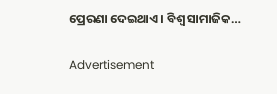ପ୍ରେରଣା ଦେଇଥାଏ। ବିଶ୍ୱ ସାମାଜିକ…

Advertisement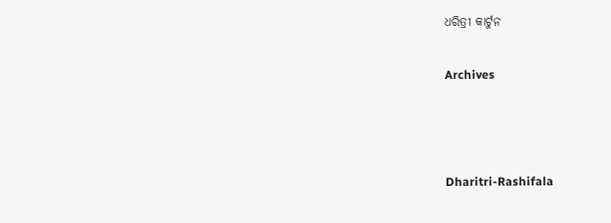ଧରିତ୍ରୀ କାର୍ଟୁନ

Archives



Dharitri-Rashifala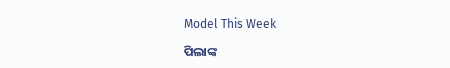Model This Week

ପିଲାଙ୍କ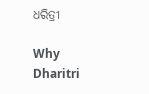ଧରିତ୍ରୀ

Why Dharitri